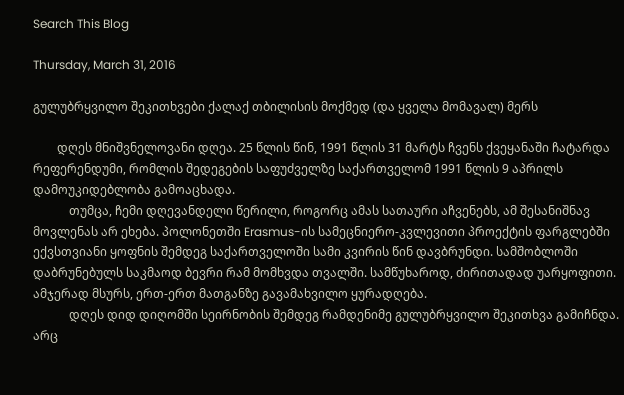Search This Blog

Thursday, March 31, 2016

გულუბრყვილო შეკითხვები ქალაქ თბილისის მოქმედ (და ყველა მომავალ) მერს

        დღეს მნიშვნელოვანი დღეა. 25 წლის წინ, 1991 წლის 31 მარტს ჩვენს ქვეყანაში ჩატარდა რეფერენდუმი, რომლის შედეგების საფუძველზე საქართველომ 1991 წლის 9 აპრილს დამოუკიდებლობა გამოაცხადა.
            თუმცა, ჩემი დღევანდელი წერილი, როგორც ამას სათაური აჩვენებს, ამ შესანიშნავ მოვლენას არ ეხება. პოლონეთში Erasmus-ის სამეცნიერო-კვლევითი პროექტის ფარგლებში ექვსთვიანი ყოფნის შემდეგ საქართველოში სამი კვირის წინ დავბრუნდი. სამშობლოში დაბრუნებულს საკმაოდ ბევრი რამ მომხვდა თვალში. სამწუხაროდ, ძირითადად უარყოფითი. ამჯერად მსურს, ერთ-ერთ მათგანზე გავამახვილო ყურადღება.
            დღეს დიდ დიღომში სეირნობის შემდეგ რამდენიმე გულუბრყვილო შეკითხვა გამიჩნდა. არც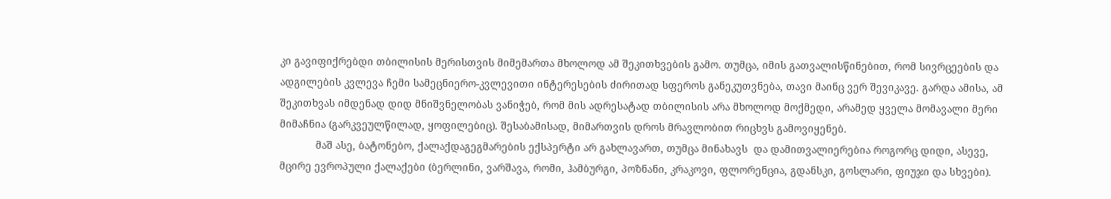კი გავიფიქრებდი თბილისის მერისთვის მიმემართა მხოლოდ ამ შეკითხვების გამო. თუმცა, იმის გათვალისწინებით, რომ სივრცეების და ადგილების კვლევა ჩემი სამეცნიერო-კვლევითი ინტერესების ძირითად სფეროს განეკუთვნება, თავი მაინც ვერ შევიკავე. გარდა ამისა, ამ შეკითხვას იმდენად დიდ მნიშვნელობას ვანიჭებ, რომ მის ადრესატად თბილისის არა მხოლოდ მოქმედი, არამედ ყველა მომავალი მერი მიმაჩნია (გარკვეულწილად, ყოფილებიც). შესაბამისად, მიმართვის დროს მრავლობით რიცხვს გამოვიყენებ.
            მაშ ასე, ბატონებო, ქალაქდაგეგმარების ექსპერტი არ გახლავართ, თუმცა მინახავს  და დამითვალიერებია როგორც დიდი, ასევე, მცირე ევროპული ქალაქები (ბერლინი, ვარშავა, რომი, ჰამბურგი, პოზნანი, კრაკოვი, ფლორენცია, გდანსკი, გოსლარი, ფიუჯი და სხვები).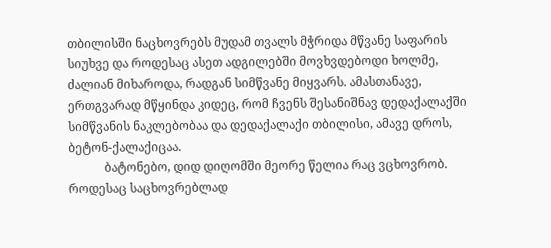თბილისში ნაცხოვრებს მუდამ თვალს მჭრიდა მწვანე საფარის სიუხვე და როდესაც ასეთ ადგილებში მოვხვდებოდი ხოლმე, ძალიან მიხაროდა, რადგან სიმწვანე მიყვარს. ამასთანავე, ერთგვარად მწყინდა კიდეც, რომ ჩვენს შესანიშნავ დედაქალაქში სიმწვანის ნაკლებობაა და დედაქალაქი თბილისი, ამავე დროს, ბეტონ-ქალაქიცაა.
            ბატონებო, დიდ დიღომში მეორე წელია რაც ვცხოვრობ. როდესაც საცხოვრებლად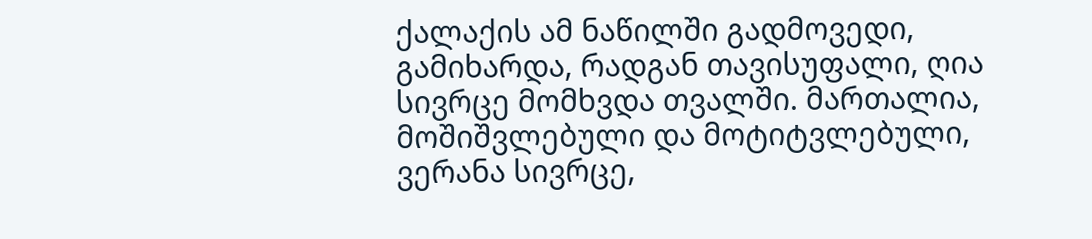ქალაქის ამ ნაწილში გადმოვედი, გამიხარდა, რადგან თავისუფალი, ღია სივრცე მომხვდა თვალში. მართალია, მოშიშვლებული და მოტიტვლებული, ვერანა სივრცე,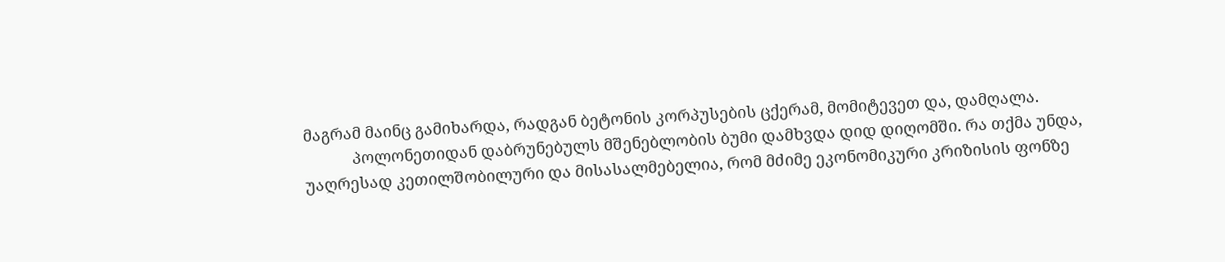მაგრამ მაინც გამიხარდა, რადგან ბეტონის კორპუსების ცქერამ, მომიტევეთ და, დამღალა.
            პოლონეთიდან დაბრუნებულს მშენებლობის ბუმი დამხვდა დიდ დიღომში. რა თქმა უნდა, უაღრესად კეთილშობილური და მისასალმებელია, რომ მძიმე ეკონომიკური კრიზისის ფონზე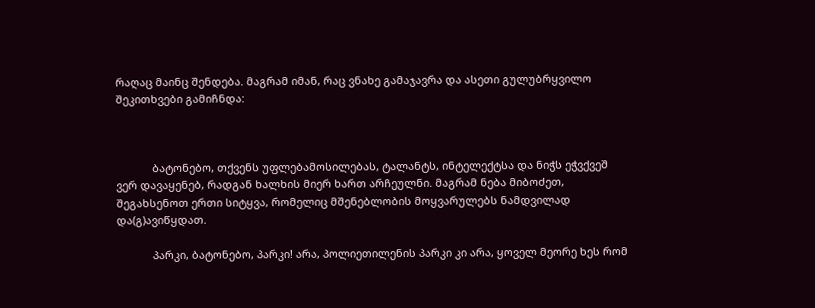რაღაც მაინც შენდება. მაგრამ იმან, რაც ვნახე გამაჯავრა და ასეთი გულუბრყვილო შეკითხვები გამიჩნდა:



            ბატონებო, თქვენს უფლებამოსილებას, ტალანტს, ინტელექტსა და ნიჭს ეჭვქვეშ ვერ დავაყენებ, რადგან ხალხის მიერ ხართ არჩეულნი. მაგრამ ნება მიბოძეთ, შეგახსენოთ ერთი სიტყვა, რომელიც მშენებლობის მოყვარულებს ნამდვილად და(გ)ავიწყდათ.

            პარკი, ბატონებო, პარკი! არა, პოლიეთილენის პარკი კი არა, ყოველ მეორე ხეს რომ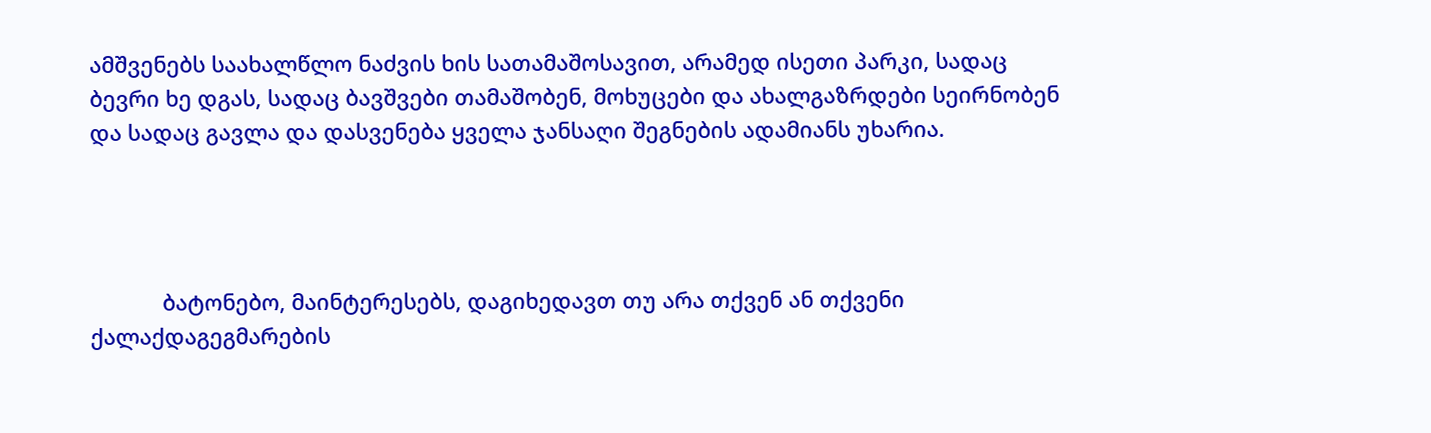ამშვენებს საახალწლო ნაძვის ხის სათამაშოსავით, არამედ ისეთი პარკი, სადაც ბევრი ხე დგას, სადაც ბავშვები თამაშობენ, მოხუცები და ახალგაზრდები სეირნობენ და სადაც გავლა და დასვენება ყველა ჯანსაღი შეგნების ადამიანს უხარია.




            ბატონებო, მაინტერესებს, დაგიხედავთ თუ არა თქვენ ან თქვენი ქალაქდაგეგმარების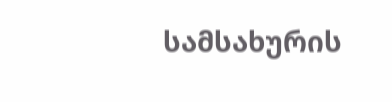სამსახურის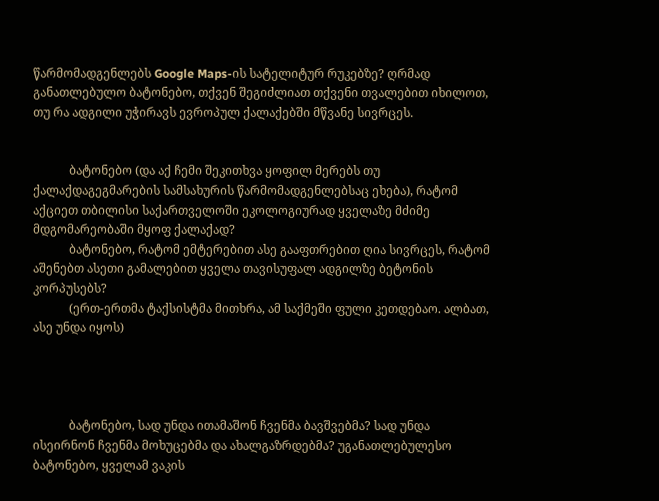წარმომადგენლებს Google Maps-ის სატელიტურ რუკებზე? ღრმად განათლებულო ბატონებო, თქვენ შეგიძლიათ თქვენი თვალებით იხილოთ, თუ რა ადგილი უჭირავს ევროპულ ქალაქებში მწვანე სივრცეს.


            ბატონებო (და აქ ჩემი შეკითხვა ყოფილ მერებს თუ ქალაქდაგეგმარების სამსახურის წარმომადგენლებსაც ეხება), რატომ აქციეთ თბილისი საქართველოში ეკოლოგიურად ყველაზე მძიმე მდგომარეობაში მყოფ ქალაქად?
            ბატონებო, რატომ ემტერებით ასე გააფთრებით ღია სივრცეს, რატომ აშენებთ ასეთი გამალებით ყველა თავისუფალ ადგილზე ბეტონის კორპუსებს?
            (ერთ-ერთმა ტაქსისტმა მითხრა, ამ საქმეში ფული კეთდებაო. ალბათ, ასე უნდა იყოს)




            ბატონებო, სად უნდა ითამაშონ ჩვენმა ბავშვებმა? სად უნდა ისეირნონ ჩვენმა მოხუცებმა და ახალგაზრდებმა? უგანათლებულესო ბატონებო, ყველამ ვაკის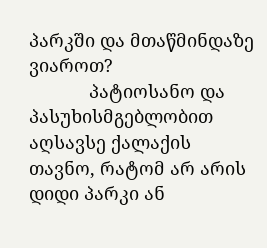პარკში და მთაწმინდაზე ვიაროთ?
            პატიოსანო და პასუხისმგებლობით აღსავსე ქალაქის თავნო, რატომ არ არის დიდი პარკი ან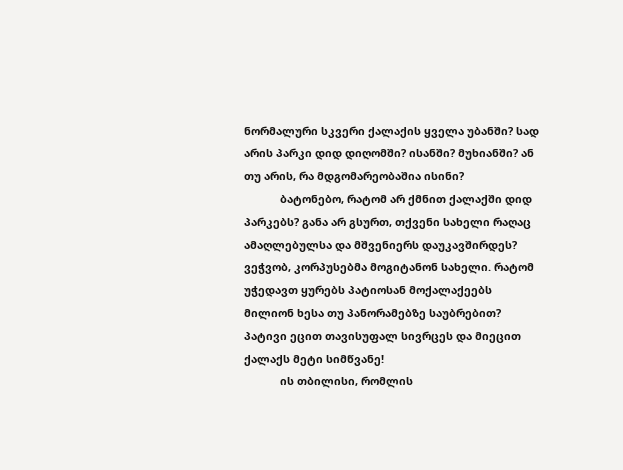ნორმალური სკვერი ქალაქის ყველა უბანში? სად არის პარკი დიდ დიღომში? ისანში? მუხიანში? ან თუ არის, რა მდგომარეობაშია ისინი?
            ბატონებო, რატომ არ ქმნით ქალაქში დიდ პარკებს? განა არ გსურთ, თქვენი სახელი რაღაც ამაღლებულსა და მშვენიერს დაუკავშირდეს? ვეჭვობ, კორპუსებმა მოგიტანონ სახელი. რატომ უჭედავთ ყურებს პატიოსან მოქალაქეებს მილიონ ხესა თუ პანორამებზე საუბრებით? პატივი ეცით თავისუფალ სივრცეს და მიეცით ქალაქს მეტი სიმწვანე!
            ის თბილისი, რომლის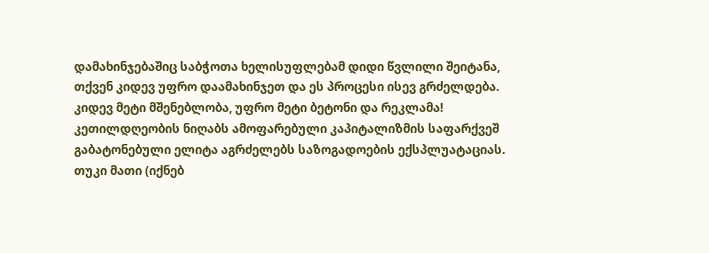დამახინჯებაშიც საბჭოთა ხელისუფლებამ დიდი წვლილი შეიტანა, თქვენ კიდევ უფრო დაამახინჯეთ და ეს პროცესი ისევ გრძელდება. კიდევ მეტი მშენებლობა, უფრო მეტი ბეტონი და რეკლამა! კეთილდღეობის ნიღაბს ამოფარებული კაპიტალიზმის საფარქვეშ გაბატონებული ელიტა აგრძელებს საზოგადოების ექსპლუატაციას. თუკი მათი (იქნებ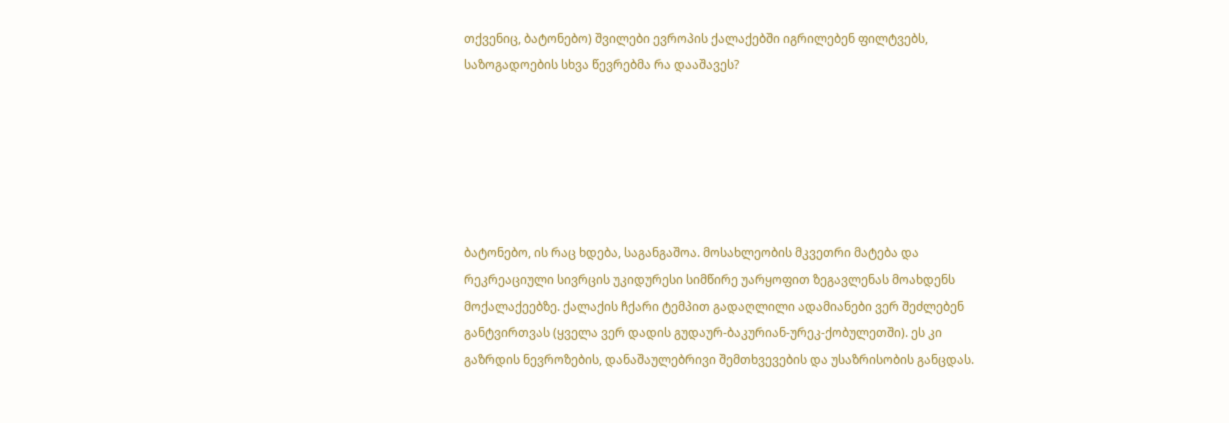თქვენიც, ბატონებო) შვილები ევროპის ქალაქებში იგრილებენ ფილტვებს, საზოგადოების სხვა წევრებმა რა დააშავეს?






ბატონებო, ის რაც ხდება, საგანგაშოა. მოსახლეობის მკვეთრი მატება და რეკრეაციული სივრცის უკიდურესი სიმწირე უარყოფით ზეგავლენას მოახდენს მოქალაქეებზე. ქალაქის ჩქარი ტემპით გადაღლილი ადამიანები ვერ შეძლებენ განტვირთვას (ყველა ვერ დადის გუდაურ-ბაკურიან-ურეკ-ქობულეთში). ეს კი გაზრდის ნევროზების, დანაშაულებრივი შემთხვევების და უსაზრისობის განცდას.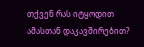თქვენ რას იტყოდით ამასთან დაკავშირებით?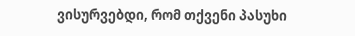ვისურვებდი, რომ თქვენი პასუხი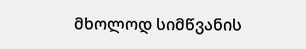მხოლოდ სიმწვანის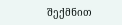შექმნით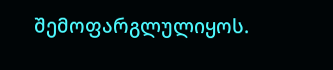შემოფარგლულიყოს.